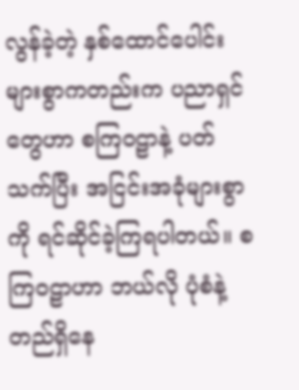လွန်ခဲ့တဲ့ နှစ်ထောင်ပေါင်းများစွာကတည်းက ပညာရှင်တွေဟာ စကြဝဠာနဲ့ ပတ်သက်ပြီး အငြင်းအခုံများစွာကို ရင်ဆိုင်ခဲ့ကြရပါတယ်။ စကြဝဠာဟာ ဘယ်လို ပုံစံနဲ့ တည်ရှိနေ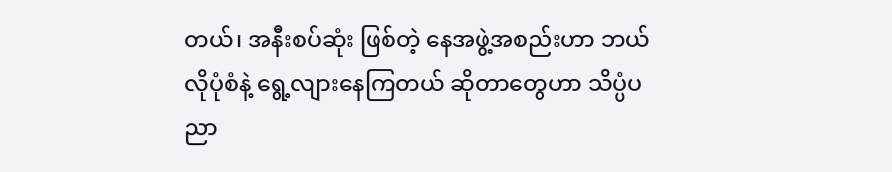တယ်၊ အနီးစပ်ဆုံး ဖြစ်တဲ့ နေအဖွဲ့အစည်းဟာ ဘယ်လိုပုံစံနဲ့ ရွေ့လျားနေကြတယ် ဆိုတာတွေဟာ သိပ္ပံပညာ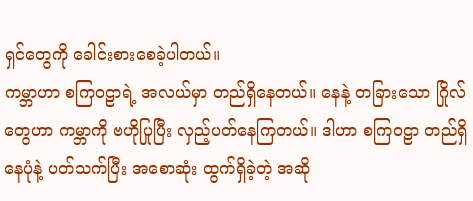ရှင်တွေကို ခေါင်းစားစေခဲ့ပါတယ်။
ကမ္ဘာဟာ စကြဝဠာရဲ့ အလယ်မှာ တည်ရှိနေတယ်။ နေနဲ့ တခြားသော ဂြိုလ်တွေဟာ ကမ္ဘာကို ဗဟိုပြုပြီး လှည့်ပတ်နေကြတယ်။ ဒါဟာ စကြဝဠာ တည်ရှိနေပုံနဲ့ ပတ်သက်ပြီး အစောဆုံး ထွက်ရှိခဲ့တဲ့ အဆို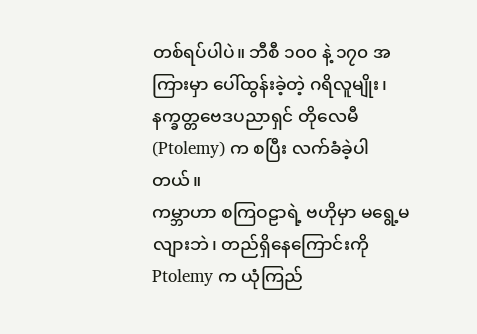တစ်ရပ်ပါပဲ။ ဘီစီ ၁၀၀ နဲ့ ၁၇၀ အကြားမှာ ပေါ်ထွန်းခဲ့တဲ့ ဂရိလူမျိုး၊ နက္ခတ္တဗေဒပညာရှင် တိုလေမီ(Ptolemy) က စပြီး လက်ခံခဲ့ပါတယ်။
ကမ္ဘာဟာ စကြဝဠာရဲ့ ဗဟိုမှာ မရွေ့မလျားဘဲ၊ တည်ရှိနေကြောင်းကို Ptolemy က ယုံကြည်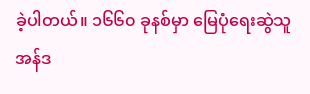ခဲ့ပါတယ်။ ၁၆၆၀ ခုနစ်မှာ မြေပုံရေးဆွဲသူ အန်ဒ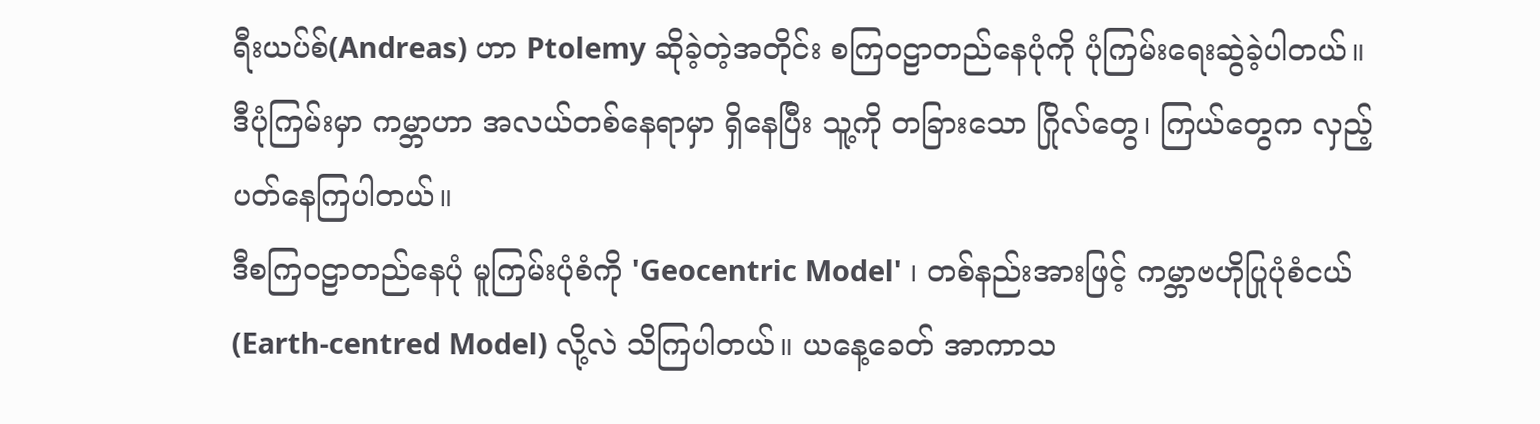ရီးယပ်စ်(Andreas) ဟာ Ptolemy ဆိုခဲ့တဲ့အတိုင်း စကြဝဠာတည်နေပုံကို ပုံကြမ်းရေးဆွဲခဲ့ပါတယ်။ ဒီပုံကြမ်းမှာ ကမ္ဘာဟာ အလယ်တစ်နေရာမှာ ရှိနေပြီး သူ့ကို တခြားသော ဂြိုလ်တွေ၊ ကြယ်တွေက လှည့်ပတ်နေကြပါတယ်။
ဒီစကြဝဠာတည်နေပုံ မူကြမ်းပုံစံကို 'Geocentric Model' ၊ တစ်နည်းအားဖြင့် ကမ္ဘာဗဟိုပြုပုံစံငယ်(Earth-centred Model) လို့လဲ သိကြပါတယ်။ ယနေ့ခေတ် အာကာသ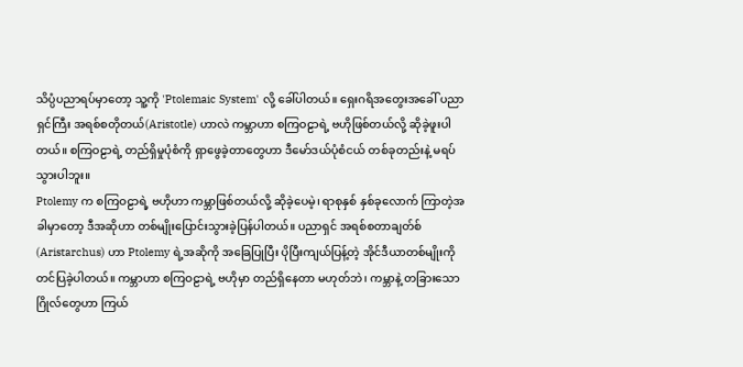သိပ္ပံပညာရပ်မှာတော့ သူ့ကို 'Ptolemaic System' လို့ ခေါ်ပါတယ်။ ရှေးဂရိအတွေးအခေါ် ပညာရှင်ကြီး အရစ်စတိုတယ်(Aristotle) ဟာလဲ ကမ္ဘာဟာ စကြဝဠာရဲ့ ဗဟိုဖြစ်တယ်လို့ ဆိုခဲ့ဖူးပါတယ်။ စကြဝဠာရဲ့ တည်ရှိမှုပုံစံကို ရှာဖွေခဲ့တာတွေဟာ ဒီမော်ဒယ်ပုံစံငယ် တစ်ခုတည်းနဲ့ မရပ်သွားပါဘူး။
Ptolemy က စကြဝဠာရဲ့ ဗဟိုဟာ ကမ္ဘာဖြစ်တယ်လို့ ဆိုခဲ့ပေမဲ့၊ ရာစုနှစ် နှစ်ခုလောက် ကြာတဲ့အခါမှာတော့ ဒီအဆိုဟာ တစ်မျိုးပြောင်းသွားခဲ့ပြန်ပါတယ်။ ပညာရှင် အရစ်စတာချတ်စ်(Aristarchus) ဟာ Ptolemy ရဲ့အဆိုကို အခြေပြုပြီး ပိုပြီးကျယ်ပြန့်တဲ့ အိုင်ဒီယာတစ်မျိုးကို တင်ပြခဲ့ပါတယ်။ ကမ္ဘာဟာ စကြဝဠာရဲ့ ဗဟိုမှာ တည်ရှိနေတာ မဟုတ်ဘဲ၊ ကမ္ဘာနဲ့ တခြားသော ဂြိုလ်တွေဟာ ကြယ်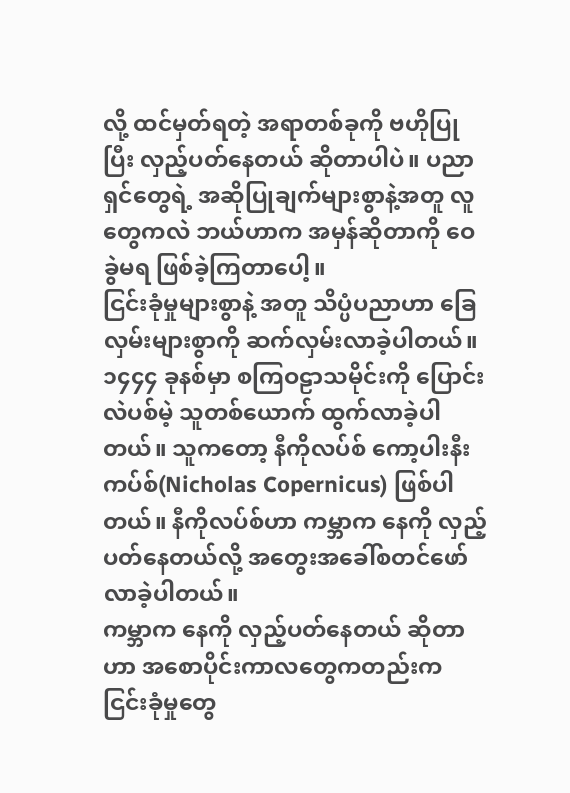လို့ ထင်မှတ်ရတဲ့ အရာတစ်ခုကို ဗဟိုပြုပြီး လှည့်ပတ်နေတယ် ဆိုတာပါပဲ။ ပညာရှင်တွေရဲ့ အဆိုပြုချက်များစွာနဲ့အတူ လူတွေကလဲ ဘယ်ဟာက အမှန်ဆိုတာကို ဝေခွဲမရ ဖြစ်ခဲ့ကြတာပေါ့။
ငြင်းခုံမှုများစွာနဲ့ အတူ သိပ္ပံပညာဟာ ခြေလှမ်းများစွာကို ဆက်လှမ်းလာခဲ့ပါတယ်။ ၁၄၄၄ ခုနစ်မှာ စကြဝဠာသမိုင်းကို ပြောင်းလဲပစ်မဲ့ သူတစ်ယောက် ထွက်လာခဲ့ပါတယ်။ သူကတော့ နီကိုလပ်စ် ကော့ပါးနီးကပ်စ်(Nicholas Copernicus) ဖြစ်ပါတယ်။ နီကိုလပ်စ်ဟာ ကမ္ဘာက နေကို လှည့်ပတ်နေတယ်လို့ အတွေးအခေါ်စတင်ဖော်လာခဲ့ပါတယ်။
ကမ္ဘာက နေကို လှည့်ပတ်နေတယ် ဆိုတာဟာ အစောပိုင်းကာလတွေကတည်းက ငြင်းခုံမှုတွေ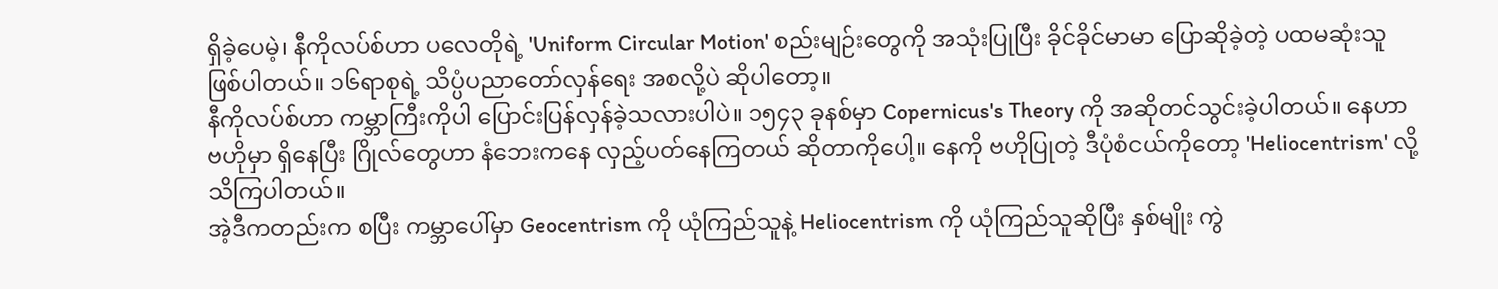ရှိခဲ့ပေမဲ့၊ နီကိုလပ်စ်ဟာ ပလေတိုရဲ့ 'Uniform Circular Motion' စည်းမျဉ်းတွေကို အသုံးပြုပြီး ခိုင်ခိုင်မာမာ ပြောဆိုခဲ့တဲ့ ပထမဆုံးသူ ဖြစ်ပါတယ်။ ၁၆ရာစုရဲ့ သိပ္ပံပညာတော်လှန်ရေး အစလို့ပဲ ဆိုပါတော့။
နီကိုလပ်စ်ဟာ ကမ္ဘာကြီးကိုပါ ပြောင်းပြန်လှန်ခဲ့သလားပါပဲ။ ၁၅၄၃ ခုနစ်မှာ Copernicus's Theory ကို အဆိုတင်သွင်းခဲ့ပါတယ်။ နေဟာ ဗဟိုမှာ ရှိနေပြီး ဂြိုလ်တွေဟာ နံဘေးကနေ လှည့်ပတ်နေကြတယ် ဆိုတာကိုပေါ့။ နေကို ဗဟိုပြုတဲ့ ဒီပုံစံငယ်ကိုတော့ 'Heliocentrism' လို့ သိကြပါတယ်။
အဲ့ဒီကတည်းက စပြီး ကမ္ဘာပေါ်မှာ Geocentrism ကို ယုံကြည်သူနဲ့ Heliocentrism ကို ယုံကြည်သူဆိုပြီး နှစ်မျိုး ကွဲ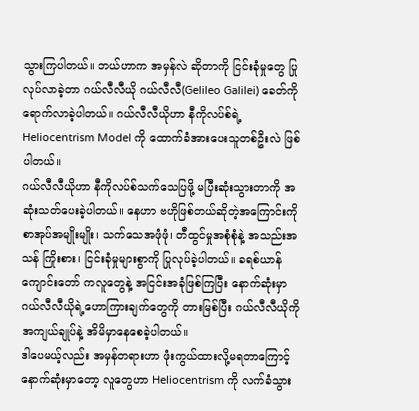သွားကြပါတယ်။ ဘယ်ဟာက အမှန်လဲ ဆိုတာကို ငြင်းခုံမှုတွေ ပြုလုပ်လာခဲ့တာ ဂယ်လီလီယို ဂယ်လီလီ(Gelileo Galilei) ခေတ်ကို ရောက်လာခဲ့ပါတယ်။ ဂယ်လီလီယိုဟာ နီကိုလပ်စ်ရဲ့ Heliocentrism Model ကို ထောက်ခံအားပေးသူတစ်ဦးလဲ ဖြစ်ပါတယ်။
ဂယ်လီလီယိုဟာ နီကိုလပ်စ်သက်သေပြဖို့ မပြီးဆုံးသွားတာကို အဆုံးသတ်ပေးခဲ့ပါတယ်။ နေဟာ ဗဟိုဖြစ်တယ်ဆိုတဲ့အကြောင်းကို စာအုပ်အမျိုးမျိုး၊ သက်သေအဖုံဖုံ၊ တီထွင်မှုအစုံစုံနဲ့ အသည်းအသန် ကြိုးစား၊ ငြင်းခုံမှုများစွာကို ပြုလုပ်ခဲ့ပါတယ်။ ခရစ်ယာန်ကျောင်းတော် ကလူတွေနဲ့ အငြင်းအခုံဖြစ်ကြပြီး နောက်ဆုံးမှာ ဂယ်လီလီယိုရဲ့ဟောကြားချက်တွေကို တားမြစ်ပြီး ဂယ်လီလီယိုကို အကျယ်ချုပ်နဲ့ အိမိမှာနေစေခဲ့ပါတယ်။
ဒါပေမယ့်လည်း အမှန်တရားဟာ ဖုံးကွယ်ထားလို့မရတာကြောင့် နောက်ဆုံးမှာတော့ လူတွေဟာ Heliocentrism ကို လက်ခံသွား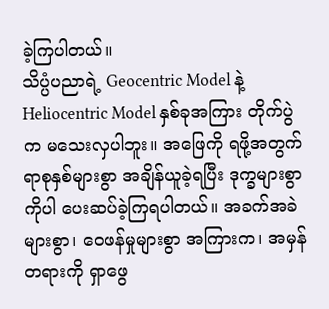ခဲ့ကြပါတယ်။
သိပ္ပံပညာရဲ့ Geocentric Model နဲ့ Heliocentric Model နှစ်ခုအကြား တိုက်ပွဲက မသေးလှပါဘူး။ အဖြေကို ရဖို့အတွက် ရာစုနှစ်များစွာ အချိန်ယူခဲ့ရပြီး ဒုက္ခများစွာကိုပါ ပေးဆပ်ခဲ့ကြရပါတယ်။ အခက်အခဲများစွာ၊ ဝေဖန်မှုများစွာ အကြားက၊ အမှန်တရားကို ရှာဖွေ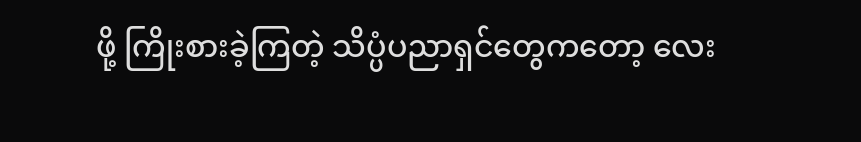ဖို့ ကြိုးစားခဲ့ကြတဲ့ သိပ္ပံပညာရှင်တွေကတော့ လေး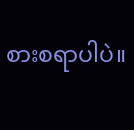စားစရာပါပဲ။